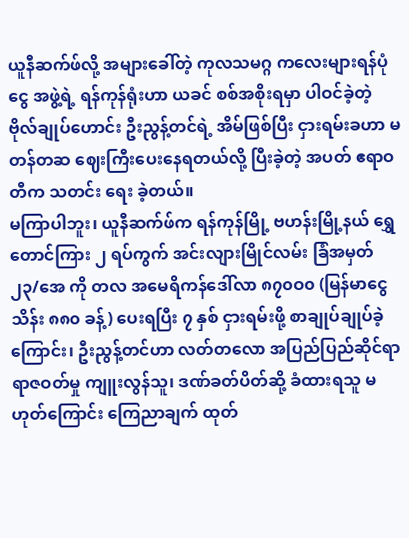ယူနီဆက်ဖ်လို့ အများခေါ်တဲ့ ကုလသမဂ္ဂ ကလေးများရန်ပုံငွေ အဖွဲ့ရဲ့ ရန်ကုန်ရုံးဟာ ယခင် စစ်အစိုးရမှာ ပါဝင်ခဲ့တဲ့ ဗိုလ်ချုပ်ဟောင်း ဦးညွန့်တင်ရဲ့ အိမ်ဖြစ်ပြီး ငှားရမ်းခဟာ မတန်တဆ ဈေးကြီးပေးနေရတယ်လို့ ပြီးခဲ့တဲ့ အပတ် ဧရာဝတီက သတင်း ရေး ခဲ့တယ်။
မကြာပါဘူး၊ ယူနီဆက်ဖ်က ရန်ကုန်မြို့ ဗဟန်းမြို့နယ် ရွှေတောင်ကြား ၂ ရပ်ကွက် အင်းလျားမြိုင်လမ်း ခြံအမှတ် ၂၃/အေ ကို တလ အမေရိကန်ဒေါ်လာ ၈၇၀ဝ၀ (မြန်မာငွေ သိန်း ၈၈၀ ခန့်) ပေးရပြီး ၇ နှစ် ငှားရမ်းဖို့ စာချုပ်ချုပ်ခဲ့ကြောင်း၊ ဦးညွန့်တင်ဟာ လတ်တလော အပြည်ပြည်ဆိုင်ရာ ရာဇဝတ်မှု ကျူးလွန်သူ၊ ဒဏ်ခတ်ပိတ်ဆို့ ခံထားရသူ မဟုတ်ကြောင်း ကြေညာချက် ထုတ်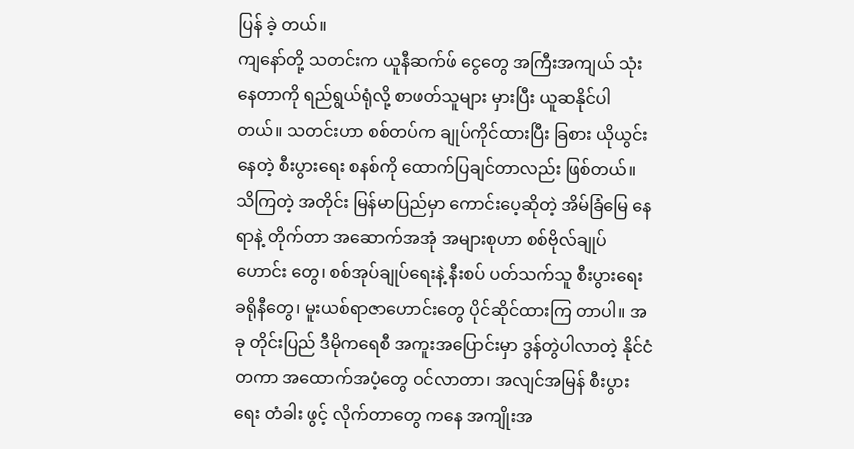ပြန် ခဲ့ တယ်။
ကျနော်တို့ သတင်းက ယူနီဆက်ဖ် ငွေတွေ အကြီးအကျယ် သုံးနေတာကို ရည်ရွယ်ရုံလို့ စာဖတ်သူများ မှားပြီး ယူဆနိုင်ပါတယ်။ သတင်းဟာ စစ်တပ်က ချုပ်ကိုင်ထားပြီး ခြစား ယိုယွင်းနေတဲ့ စီးပွားရေး စနစ်ကို ထောက်ပြချင်တာလည်း ဖြစ်တယ်။
သိကြတဲ့ အတိုင်း မြန်မာပြည်မှာ ကောင်းပေ့ဆိုတဲ့ အိမ်ခြံမြေ နေရာနဲ့ တိုက်တာ အဆောက်အအုံ အများစုဟာ စစ်ဗိုလ်ချုပ်ဟောင်း တွေ၊ စစ်အုပ်ချုပ်ရေးနဲ့ နီးစပ် ပတ်သက်သူ စီးပွားရေး ခရိုနီတွေ၊ မူးယစ်ရာဇာဟောင်းတွေ ပိုင်ဆိုင်ထားကြ တာပါ။ အခု တိုင်းပြည် ဒီမိုကရေစီ အကူးအပြောင်းမှာ ဒွန်တွဲပါလာတဲ့ နိုင်ငံတကာ အထောက်အပံ့တွေ ဝင်လာတာ၊ အလျင်အမြန် စီးပွားရေး တံခါး ဖွင့် လိုက်တာတွေ ကနေ အကျိုးအ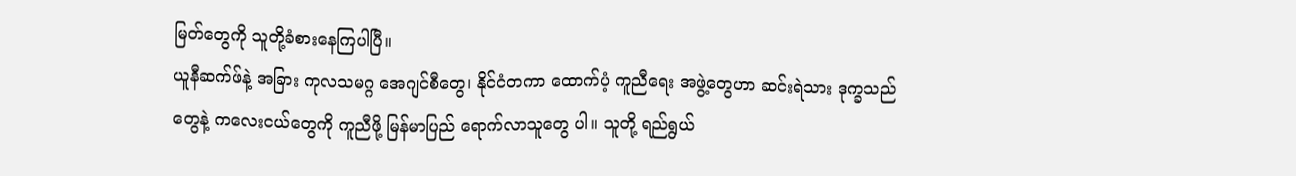မြတ်တွေကို သူတို့ခံစားနေကြပါပြီ။
ယူနီဆက်ဖ်နဲ့ အခြား ကုလသမဂ္ဂ အေဂျင်စီတွေ၊ နိုင်ငံတကာ ထောက်ပံ့ ကူညီရေး အဖွဲ့တွေဟာ ဆင်းရဲသား ဒုက္ခသည်တွေနဲ့ ကလေးငယ်တွေကို ကူညီဖို့ မြန်မာပြည် ရောက်လာသူတွေ ပါ။ သူတို့ ရည်ရွယ်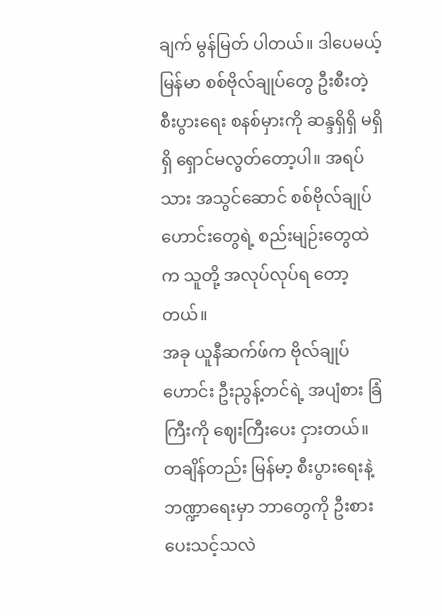ချက် မွန်မြတ် ပါတယ်။ ဒါပေမယ့် မြန်မာ စစ်ဗိုလ်ချုပ်တွေ ဦးစီးတဲ့ စီးပွားရေး စနစ်မှားကို ဆန္ဒရှိရှိ မရှိရှိ ရှောင်မလွတ်တော့ပါ။ အရပ်သား အသွင်ဆောင် စစ်ဗိုလ်ချုပ်ဟောင်းတွေရဲ့ စည်းမျဉ်းတွေထဲက သူတို့ အလုပ်လုပ်ရ တော့တယ်။
အခု ယူနီဆက်ဖ်က ဗိုလ်ချုပ်ဟောင်း ဦးညွန့်တင်ရဲ့ အပျံစား ခြံကြီးကို ဈေးကြီးပေး ငှားတယ်။ တချိန်တည်း မြန်မာ့ စီးပွားရေးနဲ့ ဘဏ္ဍာရေးမှာ ဘာတွေကို ဦးစားပေးသင့်သလဲ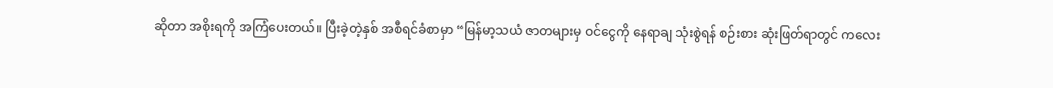ဆိုတာ အစိုးရကို အကြံပေးတယ်။ ပြီးခဲ့တဲ့နှစ် အစီရင်ခံစာမှာ “မြန်မာ့သယံ ဇာတများမှ ဝင်ငွေကို နေရာချ သုံးစွဲရန် စဉ်းစား ဆုံးဖြတ်ရာတွင် ကလေး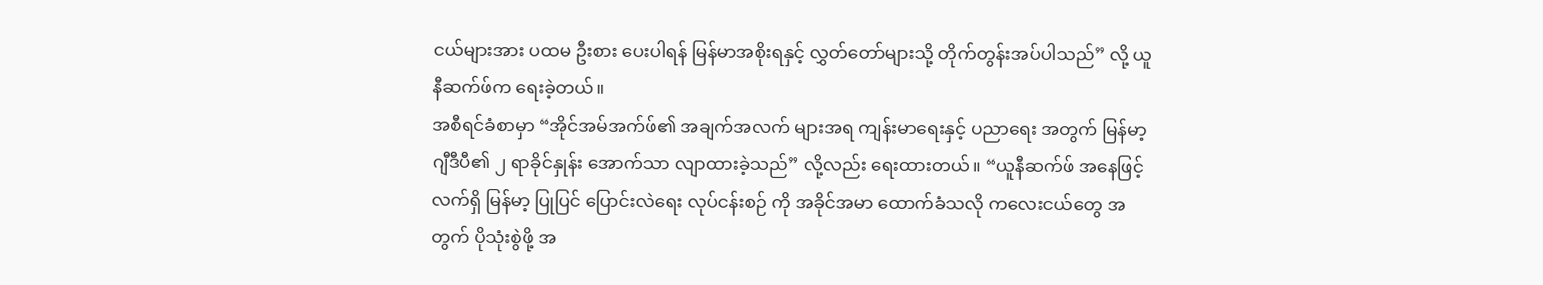ငယ်များအား ပထမ ဦးစား ပေးပါရန် မြန်မာအစိုးရနှင့် လွှတ်တော်များသို့ တိုက်တွန်းအပ်ပါသည်” လို့ ယူနီဆက်ဖ်က ရေးခဲ့တယ်။
အစီရင်ခံစာမှာ “အိုင်အမ်အက်ဖ်၏ အချက်အလက် များအရ ကျန်းမာရေးနှင့် ပညာရေး အတွက် မြန်မာ့ ဂျီဒီပီ၏ ၂ ရာခိုင်နှုန်း အောက်သာ လျာထားခဲ့သည်” လို့လည်း ရေးထားတယ်။ “ယူနီဆက်ဖ် အနေဖြင့် လက်ရှိ မြန်မာ့ ပြုပြင် ပြောင်းလဲရေး လုပ်ငန်းစဉ် ကို အခိုင်အမာ ထောက်ခံသလို ကလေးငယ်တွေ အတွက် ပိုသုံးစွဲဖို့ အ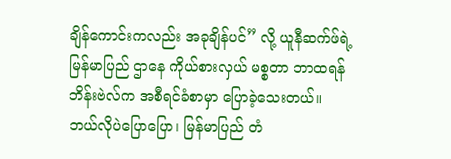ချိန်ကောင်းကလည်း အခုချိန်ပင်” လို့ ယူနီဆက်ဖ်ရဲ့ မြန်မာပြည် ဌာနေ ကိုယ်စားလှယ် မစ္စတာ ဘာထရန် ဘိန်းဗဲလ်က အစီရင်ခံစာမှာ ပြောခဲ့သေးတယ်။
ဘယ်လိုပဲပြောပြော၊ မြန်မာပြည် တံ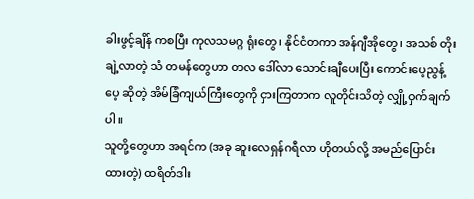ခါးဖွင့်ချိန် ကစပြီး ကုလသမဂ္ဂ ရုံးတွေ၊ နိုင်ငံတကာ အန်ဂျီအိုတွေ၊ အသစ် တိုးချဲ့လာတဲ့ သံ တမန်တွေဟာ တလ ဒေါ်လာ သောင်းချီပေးပြီး ကောင်းပေ့ညွန့်ပေ့ ဆိုတဲ့ အိမ်ခြံကျယ်ကြီးတွေကို ငှားကြတာက လူတိုင်းသိတဲ့ လျှို့ဝှက်ချက်ပါ။
သူတို့တွေဟာ အရင်က (အခု ဆူးလေရှန်ဂရီလာ ဟိုတယ်လို့ အမည်ပြောင်းထားတဲ့) ထရိတ်ဒါး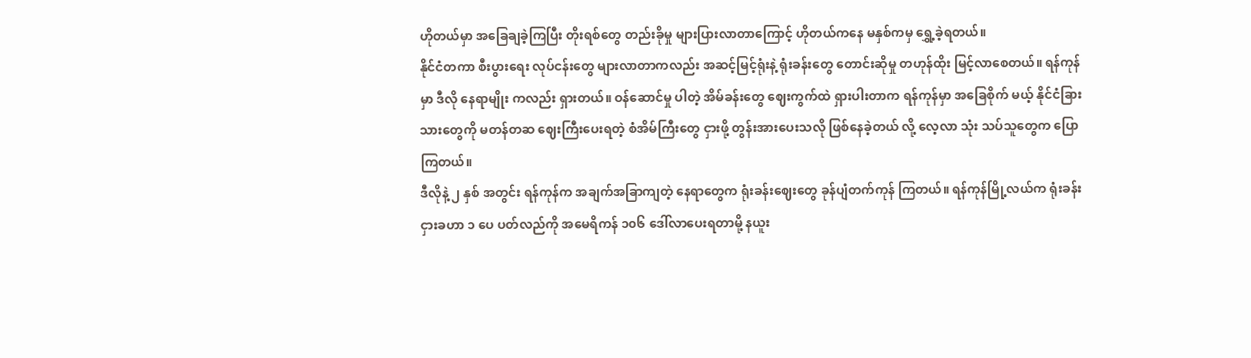ဟိုတယ်မှာ အခြေချခဲ့ကြပြီး တိုးရစ်တွေ တည်းခိုမှု များပြားလာတာကြောင့် ဟိုတယ်ကနေ မနှစ်ကမှ ရွှေ့ခဲ့ရတယ်။
နိုင်ငံတကာ စီးပွားရေး လုပ်ငန်းတွေ များလာတာကလည်း အဆင့်မြင့်ရုံးနဲ့ ရုံးခန်းတွေ တောင်းဆိုမှု တဟုန်ထိုး မြင့်လာစေတယ်။ ရန်ကုန်မှာ ဒီလို နေရာမျိုး ကလည်း ရှားတယ်။ ဝန်ဆောင်မှု ပါတဲ့ အိမ်ခန်းတွေ ဈေးကွက်ထဲ ရှားပါးတာက ရန်ကုန်မှာ အခြေစိုက် မယ့် နိုင်ငံခြားသားတွေကို မတန်တဆ ဈေးကြီးပေးရတဲ့ စံအိမ်ကြီးတွေ ငှားဖို့ တွန်းအားပေးသလို ဖြစ်နေခဲ့တယ် လို့ လေ့လာ သုံး သပ်သူတွေက ပြောကြတယ်။
ဒီလိုနဲ့ ၂ နှစ် အတွင်း ရန်ကုန်က အချက်အခြာကျတဲ့ နေရာတွေက ရုံးခန်းဈေးတွေ ခုန်ပျံတက်ကုန် ကြတယ်။ ရန်ကုန်မြို့လယ်က ရုံးခန်းငှားခဟာ ၁ ပေ ပတ်လည်ကို အမေရိကန် ၁၀၆ ဒေါ်လာပေးရတာမို့ နယူး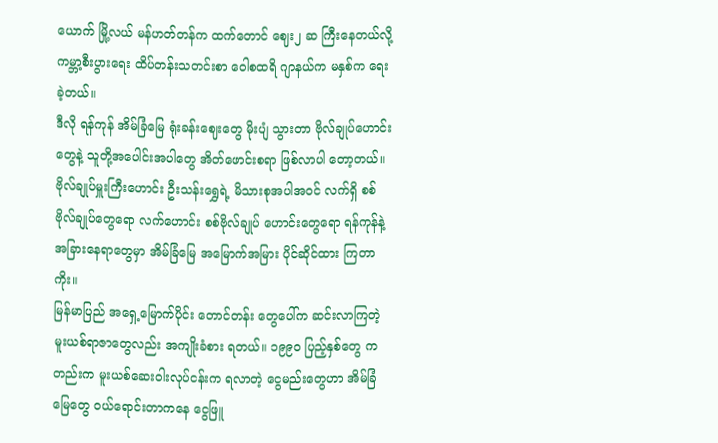ယောက် မြို့လယ် မန်ဟတ်တန်က ထက်တောင် ဈေး၂ ဆ ကြီးနေတယ်လို့ ကမ္ဘာ့စီးပွားရေး ထိပ်တန်းသတင်းစာ ဝေါစထရိ ဂျာနယ်က မနှစ်က ရေးခဲ့တယ်။
ဒီလို ရန်ကုန် အိမ်ခြံမြေ ရုံးခန်းဈေးတွေ မိုးပျံ သွားတာ ဗိုလ်ချုပ်ဟောင်းတွေနဲ့ သူတို့အပေါင်းအပါတွေ အိတ်ဖောင်းစရာ ဖြစ်လာပါ တော့တယ်။ ဗိုလ်ချုပ်မှူးကြီးဟောင်း ဦးသန်းရွှေရဲ့ မိသားစုအပါအဝင် လက်ရှိ စစ်ဗိုလ်ချုပ်တွေရော လက်ဟောင်း စစ်ဗိုလ်ချုပ် ဟောင်းတွေရော ရန်ကုန်နဲ့ အခြားနေရာတွေမှာ အိမ်ခြံမြေ အမြောက်အမြား ပိုင်ဆိုင်ထား ကြတာကိုး။
မြန်မာပြည် အရှေ့မြောက်ပိုင်း တောင်တန်း တွေပေါ်က ဆင်းလာကြတဲ့ မူးယစ်ရာဇာတွေလည်း အကျိုးခံစား ရတယ်။ ၁၉၉၀ ပြည့်နှစ်တွေ ကတည်းက မူးယစ်ဆေးဝါးလုပ်ငန်းက ရလာတဲ့ ငွေမည်းတွေဟာ အိမ်ခြံမြေတွေ ဝယ်ရောင်းတာကနေ ငွေဖြူ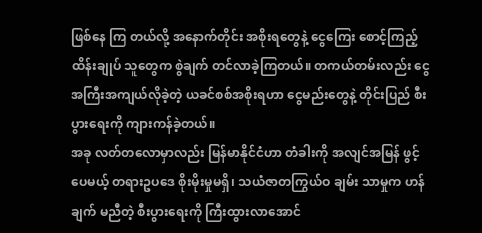ဖြစ်နေ ကြ တယ်လို့ အနောက်တိုင်း အစိုးရတွေနဲ့ ငွေကြေး စောင့်ကြည့်ထိန်းချုပ် သူတွေက စွဲချက် တင်လာခဲ့ကြတယ်။ တကယ်တမ်းလည်း ငွေ အကြီးအကျယ်လိုခဲ့တဲ့ ယခင်စစ်အစိုးရဟာ ငွေမည်းတွေနဲ့ တိုင်းပြည် စီးပွားရေးကို ကျားကန်ခဲ့တယ်။
အခု လတ်တလောမှာလည်း မြန်မာနိုင်ငံဟာ တံခါးကို အလျင်အမြန် ဖွင့်ပေမယ့် တရားဥပဒေ စိုးမိုးမှုမရှိ၊ သယံဇာတကြွယ်ဝ ချမ်း သာမှုက ဟန်ချက် မညီတဲ့ စီးပွားရေးကို ကြီးထွားလာအောင်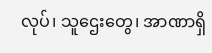လုပ်၊ သူဌေးတွေ၊ အာဏာရှိ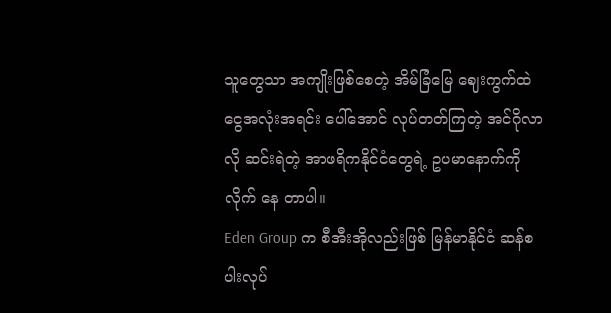သူတွေသာ အကျိုးဖြစ်စေတဲ့ အိမ်ခြံမြေ ဈေးကွက်ထဲ ငွေအလုံးအရင်း ပေါ်အောင် လုပ်တတ်ကြတဲ့ အင်ဂိုလာလို ဆင်းရဲတဲ့ အာဖရိကနိုင်ငံတွေရဲ့ ဥပမာနောက်ကို လိုက် နေ တာပါ။
Eden Group က စီအီးအိုလည်းဖြစ် မြန်မာနိုင်ငံ ဆန်စပါးလုပ်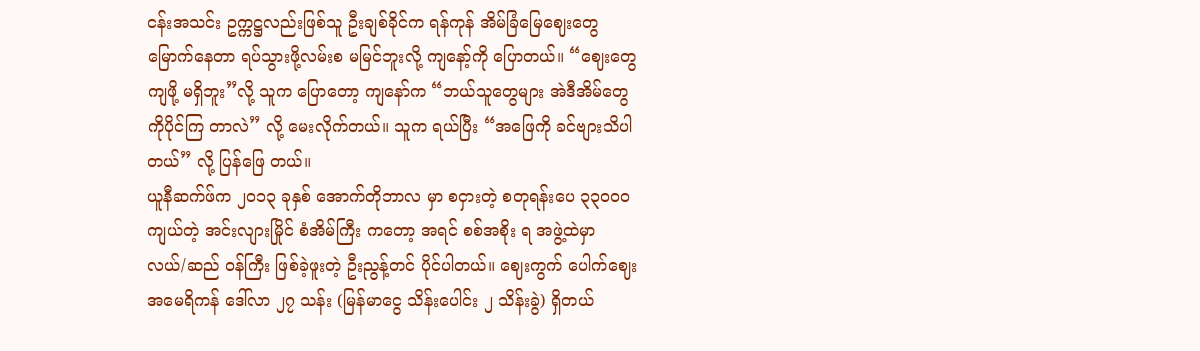ငန်းအသင်း ဥက္ကဋ္ဌလည်းဖြစ်သူ ဦးချစ်ခိုင်က ရန်ကုန် အိမ်ခြံမြေဈေးတွေ မြောက်နေတာ ရပ်သွားဖို့လမ်းစ မမြင်ဘူးလို့ ကျနော့်ကို ပြောတယ်။ “ဈေးတွေ ကျဖို့ မရှိဘူး”လို့ သူက ပြောတော့ ကျနော်က “ဘယ်သူတွေများ အဲဒီအိမ်တွေကိုပိုင်ကြ တာလဲ” လို့ မေးလိုက်တယ်။ သူက ရယ်ပြီး “အဖြေကို ခင်ဗျားသိပါတယ်” လို့ ပြန်ဖြေ တယ်။
ယူနီဆက်ဖ်က ၂၀၁၃ ခုနှစ် အောက်တိုဘာလ မှာ စငှားတဲ့ စတုရန်းပေ ၃၃၀ဝ၀ ကျယ်တဲ့ အင်းလျားမြိုင် စံအိမ်ကြီး ကတော့ အရင် စစ်အစိုး ရ အဖွဲ့ထဲမှာ လယ်/ဆည် ဝန်ကြီး ဖြစ်ခဲ့ဖူးတဲ့ ဦးညွန့်တင် ပိုင်ပါတယ်။ ဈေးကွက် ပေါက်ဈေး အမေရိကန် ဒေါ်လာ ၂၇ သန်း (မြန်မာငွေ သိန်းပေါင်း ၂ သိန်းခွဲ) ရှိတယ်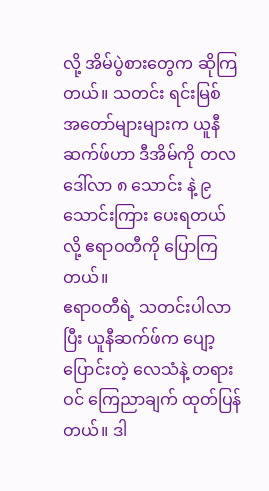လို့ အိမ်ပွဲစားတွေက ဆိုကြတယ်။ သတင်း ရင်းမြစ် အတော်များများက ယူနီဆက်ဖ်ဟာ ဒီအိမ်ကို တလ ဒေါ်လာ ၈ သောင်း နဲ့ ၉ သောင်းကြား ပေးရတယ်လို့ ဧရာဝတီကို ပြောကြတယ်။
ဧရာဝတီရဲ့ သတင်းပါလာပြီး ယူနီဆက်ဖ်က ပျော့ပြောင်းတဲ့ လေသံနဲ့ တရားဝင် ကြေညာချက် ထုတ်ပြန်တယ်။ ဒါ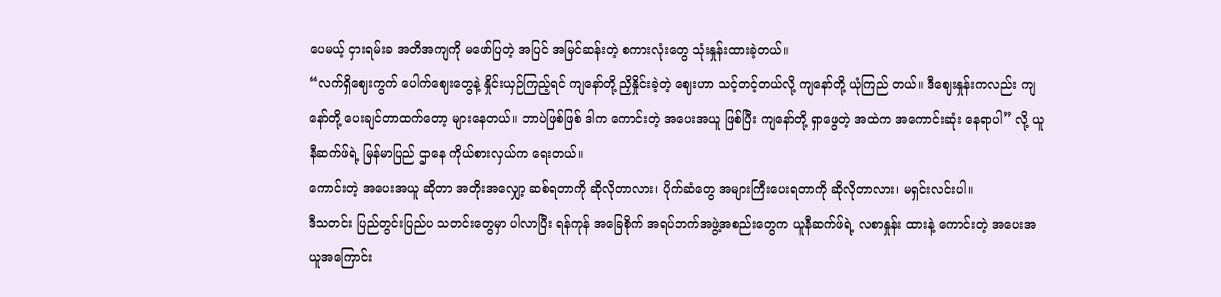ပေမယ့် ငှားရမ်းခ အတိအကျကို မဖော်ပြတဲ့ အပြင် အမြင်ဆန်းတဲ့ စကားလုံးတွေ သုံးနှုန်းထားခဲ့တယ်။
“လက်ရှိဈေးကွက် ပေါက်ဈေးတွေနဲ့ နှိုင်းယှဉ်ကြည့်ရင် ကျနော်တို့ ညှိနှိုင်းခဲ့တဲ့ ဈေးဟာ သင့်တင့်တယ်လို့ ကျနော်တို့ ယုံကြည် တယ်။ ဒီဈေးနှုန်းကလည်း ကျနော်တို့ ပေးချင်တာထက်တော့ များနေတယ်။ ဘာပဲဖြစ်ဖြစ် ဒါက ကောင်းတဲ့ အပေးအယူ ဖြစ်ပြီး ကျနော်တို့ ရှာဖွေတဲ့ အထဲက အကောင်းဆုံး နေရာပါ” လို့ ယူနီဆက်ဖ်ရဲ့ မြန်မာပြည် ဌာနေ ကိုယ်စားလှယ်က ရေးတယ်။
ကောင်းတဲ့ အပေးအယူ ဆိုတာ အတိုးအလျှော့ ဆစ်ရတာကို ဆိုလိုတာလား၊ ပိုက်ဆံတွေ အများကြီးပေးရတာကို ဆိုလိုတာလား၊ မရှင်းလင်းပါ။
ဒီသတင်း ပြည်တွင်းပြည်ပ သတင်းတွေမှာ ပါလာပြီး ရန်ကုန် အခြေစိုက် အရပ်ဘက်အဖွဲ့အစည်းတွေက ယူနီဆက်ဖ်ရဲ့ လစာနှုန်း ထားနဲ့ ကောင်းတဲ့ အပေးအယူအကြောင်း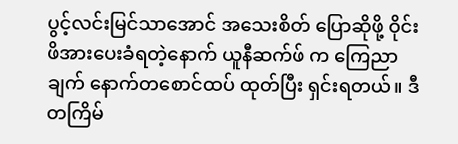ပွင့်လင်းမြင်သာအောင် အသေးစိတ် ပြောဆိုဖို့ ဝိုင်း ဖိအားပေးခံရတဲ့နောက် ယူနီဆက်ဖ် က ကြေညာချက် နောက်တစောင်ထပ် ထုတ်ပြီး ရှင်းရတယ်။ ဒီတကြိမ်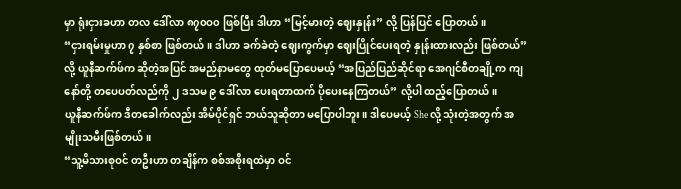မှာ ရုံးငှားခဟာ တလ ဒေါ်လာ ၈၇၀ဝ၀ ဖြစ်ပြီး ဒါဟာ “မြင့်မားတဲ့ ဈေးနှုန်း” လို့ ပြန်ပြင် ပြောတယ်။
“ငှားရမ်းမှုဟာ ၇ နှစ်စာ ဖြစ်တယ်။ ဒါဟာ ခက်ခဲတဲ့ ဈေးကွက်မှာ ဈေးပြိုင်ပေးရတဲ့ နှုန်းထားလည်း ဖြစ်တယ်” လို့ ယူနီဆက်ဖ်က ဆိုတဲ့အပြင် အမည်နာမတွေ ထုတ်မပြောပေမယ့် “အပြည်ပြည်ဆိုင်ရာ အေဂျင်စီတချို့က ကျနော်တို့ တပေပတ်လည်ကို ၂ ဒသမ ၉ ဒေါ်လာ ပေးရတာထက် ပိုပေးနေကြတယ်” လို့ပါ ထည့်ပြောတယ်။
ယူနီဆက်ဖ်က ဒီတခေါက်လည်း အိမ်ပိုင်ရှင် ဘယ်သူဆိုတာ မပြောပါဘူး။ ဒါပေမယ့် She လို့ သုံးတဲ့အတွက် အမျိုးသမီးဖြစ်တယ်။
“သူ့မိသားစုဝင် တဦးဟာ တချိန်က စစ်အစိုးရထဲမှာ ဝင်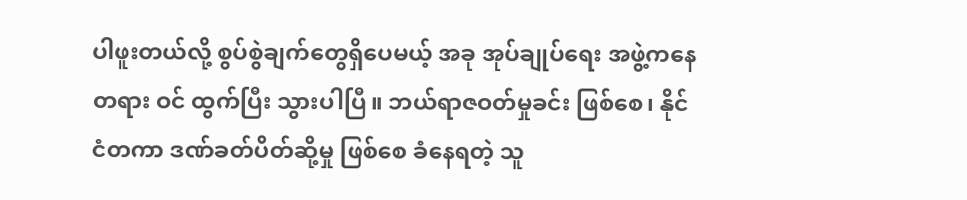ပါဖူးတယ်လို့ စွပ်စွဲချက်တွေရှိပေမယ့် အခု အုပ်ချုပ်ရေး အဖွဲ့ကနေ တရား ဝင် ထွက်ပြီး သွားပါပြီ။ ဘယ်ရာဇဝတ်မှုခင်း ဖြစ်စေ၊ နိုင်ငံတကာ ဒဏ်ခတ်ပိတ်ဆို့မှု ဖြစ်စေ ခံနေရတဲ့ သူ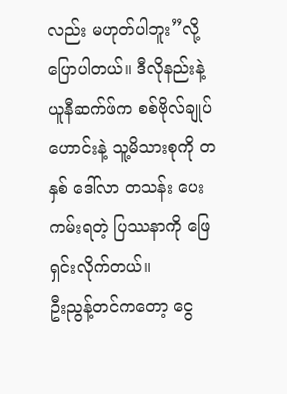လည်း မဟုတ်ပါဘူး”လို့ ပြောပါတယ်။ ဒီလိုနည်းနဲ့ ယူနီဆက်ဖ်က စစ်ဗိုလ်ချုပ်ဟောင်းနဲ့ သူ့မိသားစုကို တနှစ် ဒေါ်လာ တသန်း ပေးကမ်းရတဲ့ ပြဿနာကို ဖြေ ရှင်းလိုက်တယ်။
ဦးညွန့်တင်ကတော့ ငွေ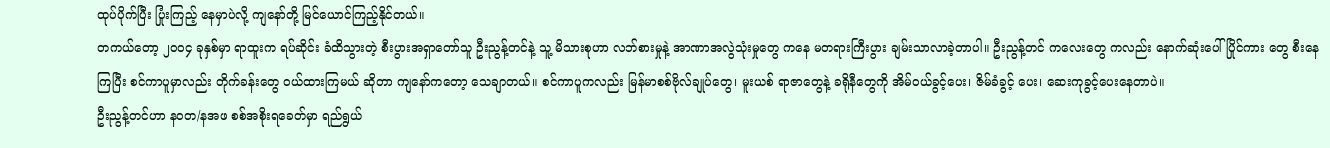ထုပ်ပိုက်ပြီး ပြုံးကြည့် နေမှာပဲလို့ ကျနော်တို့ မြင်ယောင်ကြည့်နိုင်တယ်။
တကယ်တော့ ၂၀ဝ၄ ခုနှစ်မှာ ရာထူးက ရပ်ဆိုင်း ခံထိသွားတဲ့ စီးပွားအရှာတော်သူ ဦးညွန့်တင်နဲ့ သူ့ မိသားစုဟာ လဘ်စားမှုနဲ့ အာဏာအလွဲသုံးမှုတွေ ကနေ မတရားကြီးပွား ချမ်းသာလာခဲ့တာပါ။ ဦးညွန့်တင် ကလေးတွေ ကလည်း နောက်ဆုံးပေါ် ပြိုင်ကား တွေ စီးနေကြပြီး စင်ကာပူမှာလည်း တိုက်ခန်းတွေ ဝယ်ထားကြမယ် ဆိုတာ ကျနော်ကတော့ သေချာတယ်။ စင်ကာပူကလည်း မြန်မာစစ်ဗိုလ်ချုပ်တွေ၊ မူးယစ် ရာဇာတွေနဲ့ ခရိုနီတွေကို အိမ်ဝယ်ခွင့်ပေး၊ ဇိမ်ခံခွင့် ပေး၊ ဆေးကုခွင့်ပေးနေတာပဲ။
ဦးညွန့်တင်ဟာ နဝတ/နအဖ စစ်အစိုးရခေတ်မှာ ရည်ရွယ်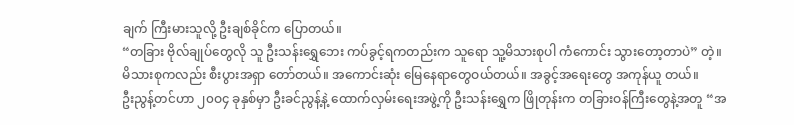ချက် ကြီးမားသူလို့ ဦးချစ်ခိုင်က ပြောတယ်။
“တခြား ဗိုလ်ချုပ်တွေလို သူ ဦးသန်းရွှေဘေး ကပ်ခွင့်ရကတည်းက သူရော သူ့မိသားစုပါ ကံကောင်း သွားတော့တာပဲ” တဲ့။ မိသားစုကလည်း စီးပွားအရှာ တော်တယ်။ အကောင်းဆုံး မြေနေရာတွေဝယ်တယ်။ အခွင့်အရေးတွေ အကုန်ယူ တယ်။
ဦးညွန့်တင်ဟာ ၂၀ဝ၄ ခုနှစ်မှာ ဦးခင်ညွန့်နဲ့ ထောက်လှမ်းရေးအဖွဲ့ကို ဦးသန်းရွှေက ဖြိုတုန်းက တခြားဝန်ကြီးတွေနဲ့အတူ “အ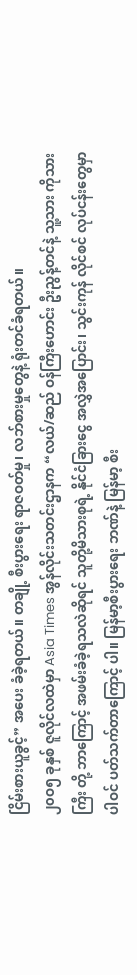ငြိမ်းစားယူခွင့်” အပေး ခံခဲ့ရတယ်။ တချို့ စီးပွားရေး ရာဇဝတ်မှု၊ လဘ်စားမှုတွေနဲ့ ရုံးတင်ခံရတယ်။
၂၀ဝ၅ ခုနှစ် ဇူလိုင်လထဲမှာ Asia Times အွန်လိုင်းသတင်းဌာနက “လယ်/ဆည် ဝန်ကြီးဟောင်း ဦးညွန့်တင်နဲ့ သူ့သား ကိုသားကြီး တို့ ဘာကြောင့် အဖမ်းခံခဲ့ရသလဲဆိုရင် သူတို့မိသားစုရဲ့ နိုင်ငံခြားငွေ အလွှဲအပြောင်း၊ သွင်းကုန် လိုင်စင် လုပ်ငန်းတွေမှာ ပါဝင် ပတ်သက်တာကြောင့် ပါ။ မြန်မာ့စီးပွားရေး ဘဏ်နဲ့ မြန်မာ့ စီး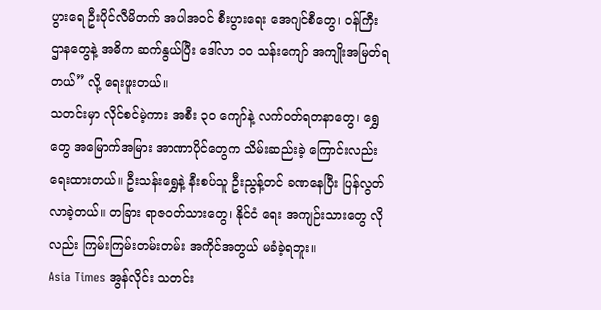ပွားရေ ဦးပိုင်လီမိတက် အပါအဝင် စီးပွားရေး အေဂျင်စီတွေ၊ ဝန်ကြီး ဌာနတွေနဲ့ အဓိက ဆက်နွယ်ပြီး ဒေါ်လာ ၁၀ သန်းကျော် အကျိုးအမြတ်ရတယ်” လို့ ရေးဖူးတယ်။
သတင်းမှာ လိုင်စင်မဲ့ကား အစီး ၃၀ ကျော်နဲ့ လက်ဝတ်ရတနာတွေ၊ ရွှေတွေ အမြောက်အမြား အာဏာပိုင်တွေက သိမ်းဆည်းခဲ့ ကြောင်းလည်း ရေးထားတယ်။ ဦးသန်းရွှေနဲ့ နီးစပ်သူ ဦးညွန့်တင် ခဏနေပြီး ပြန်လွတ်လာခဲ့တယ်။ တခြား ရာဇဝတ်သားတွေ၊ နိုင်ငံ ရေး အကျဉ်းသားတွေ လိုလည်း ကြမ်းကြမ်းတမ်းတမ်း အကိုင်အတွယ် မခံခဲ့ရဘူး။
Asia Times အွန်လိုင်း သတင်း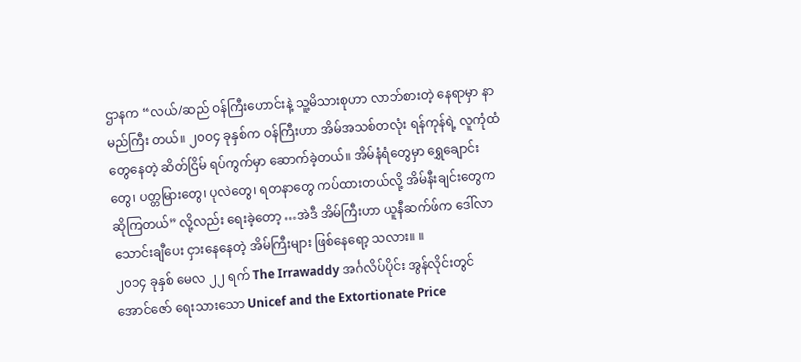ဌာနက “လယ်/ဆည် ဝန်ကြီးဟောင်းနဲ့ သူ့မိသားစုဟာ လာဘ်စားတဲ့ နေရာမှာ နာမည်ကြီး တယ်။ ၂၀ဝ၄ ခုနှစ်က ဝန်ကြီးဟာ အိမ်အသစ်တလုံး ရန်ကုန်ရဲ့ လူကုံထံတွေနေတဲ့ ဆိတ်ငြိမ် ရပ်ကွက်မှာ ဆောက်ခဲ့တယ်။ အိမ်နံရံတွေမှာ ရွှေချောင်းတွေ၊ ပတ္တမြားတွေ၊ ပုလဲတွေ၊ ရတနာတွေ ကပ်ထားတယ်လို့ အိမ်နီးချင်းတွေက ဆိုကြတယ်” လို့လည်း ရေးခဲ့တော့ …အဲဒီ အိမ်ကြီးဟာ ယူနီဆက်ဖ်က ဒေါ်လာ သောင်းချီပေး ငှားနေနေတဲ့ အိမ်ကြီးများ ဖြစ်နေရော့ သလား။ ။
၂၀၁၄ ခုနှစ် မေလ ၂၂ ရက် The Irrawaddy အင်္ဂလိပ်ပိုင်း အွန်လိုင်းတွင် အောင်ဇော် ရေးသားသော Unicef and the Extortionate Price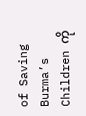of Saving Burma’s Children ကို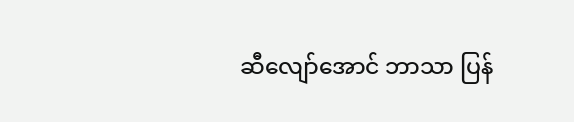ဆီလျော်အောင် ဘာသာ ပြန်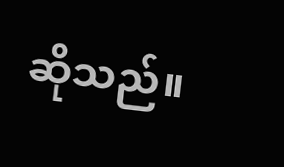ဆိုသည်။